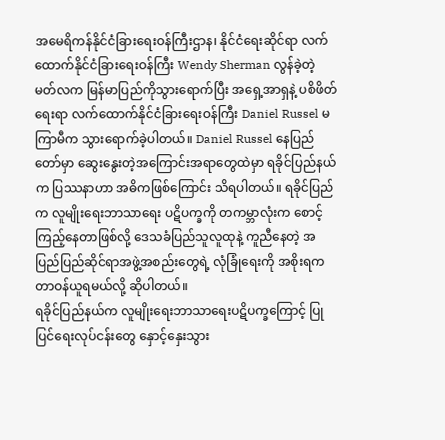အမေရိကန်နိုင်ငံခြားရေးဝန်ကြီးဌာန၊ နိုင်ငံရေးဆိုင်ရာ လက်ထောက်နိုင်ငံခြားရေးဝန်ကြီး Wendy Sherman လွန်ခဲ့တဲ့ မတ်လက မြန်မာပြည်ကိုသွားရောက်ပြီး အရှေ့အာရှနဲ့ ပစိဖိတ်ရေးရာ လက်ထောက်နိုင်ငံခြားရေးဝန်ကြီး Daniel Russel မကြာမီက သွားရောက်ခဲ့ပါတယ်။ Daniel Russel နေပြည်တော်မှာ ဆွေးနွေးတဲ့အကြောင်းအရာတွေထဲမှာ ရခိုင်ပြည်နယ်က ပြဿနာဟာ အဓိကဖြစ်ကြောင်း သိရပါတယ်။ ရခိုင်ပြည်က လူမျိုးရေးဘာသာရေး ပဋိပက္ခကို တကမ္ဘာလုံးက စောင့်ကြည့်နေတာဖြစ်လို့ ဒေသခံပြည်သူလူထုနဲ့ ကူညီနေတဲ့ အပြည်ပြည်ဆိုင်ရာအဖွဲ့အစည်းတွေရဲ့ လုံခြုံရေးကို အစိုးရက တာဝန်ယူရမယ်လို့ ဆိုပါတယ်။
ရခိုင်ပြည်နယ်က လူမျိုးရေးဘာသာရေးပဋိပက္ခကြောင့် ပြုပြင်ရေးလုပ်ငန်းတွေ နှောင့်နှေးသွား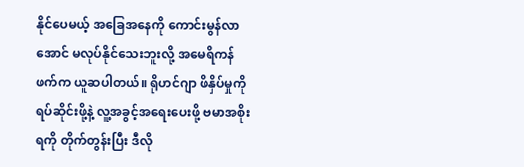နိုင်ပေမယ့် အခြေအနေကို ကောင်းမွန်လာအောင် မလုပ်နိုင်သေးဘူးလို့ အမေရိကန်ဖက်က ယူဆပါတယ်။ ရိုဟင်ဂျာ ဖိနှိပ်မှုကို ရပ်ဆိုင်းဖို့နဲ့ လူ့အခွင့်အရေးပေးဖို့ ဗမာအစိုးရကို တိုက်တွန်းပြီး ဒီလို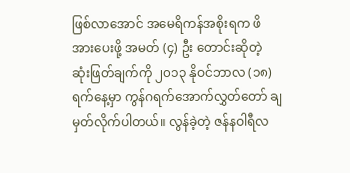ဖြစ်လာအောင် အမေရိကန်အစိုးရက ဖိအားပေးဖို့ အမတ် (၄) ဦး တောင်းဆိုတဲ့ ဆုံးဖြတ်ချက်ကို ၂၀၁၃ နိုဝင်ဘာလ (၁၈) ရက်နေ့မှာ ကွန်ဂရက်အောက်လွှတ်တော် ချမှတ်လိုက်ပါတယ်။ လွန်ခဲ့တဲ့ ဇန်နဝါရီလ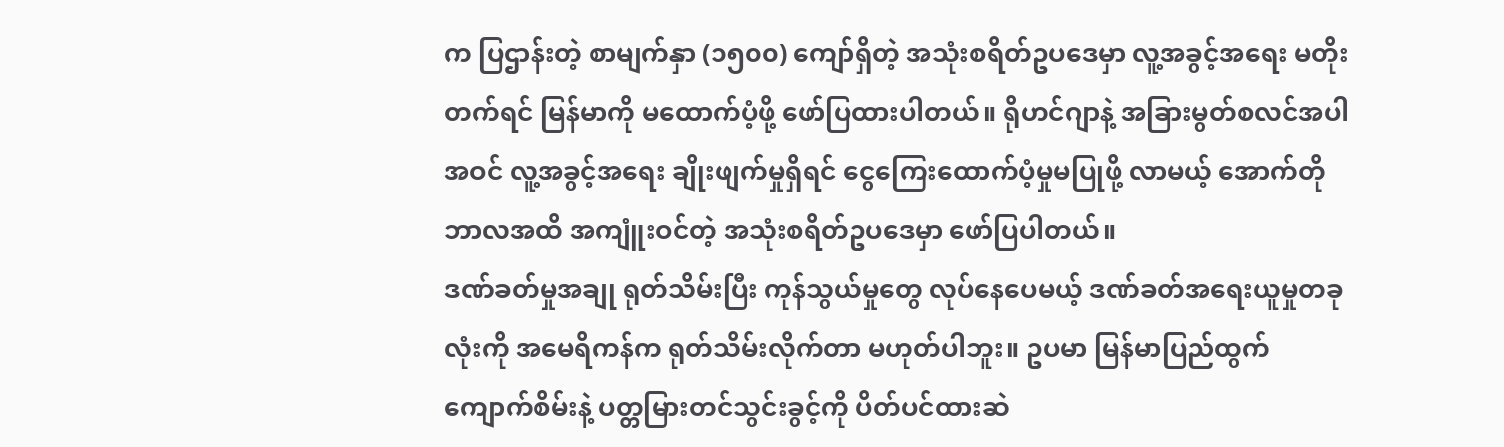က ပြဌာန်းတဲ့ စာမျက်နှာ (၁၅၀၀) ကျော်ရှိတဲ့ အသုံးစရိတ်ဥပဒေမှာ လူ့အခွင့်အရေး မတိုးတက်ရင် မြန်မာကို မထောက်ပံ့ဖို့ ဖော်ပြထားပါတယ်။ ရိုဟင်ဂျာနဲ့ အခြားမွတ်စလင်အပါအဝင် လူ့အခွင့်အရေး ချိုးဖျက်မှုရှိရင် ငွေကြေးထောက်ပံ့မှုမပြုဖို့ လာမယ့် အောက်တိုဘာလအထိ အကျူံးဝင်တဲ့ အသုံးစရိတ်ဥပဒေမှာ ဖော်ပြပါတယ်။
ဒဏ်ခတ်မှုအချု ရုတ်သိမ်းပြီး ကုန်သွယ်မှုတွေ လုပ်နေပေမယ့် ဒဏ်ခတ်အရေးယူမှုတခုလုံးကို အမေရိကန်က ရုတ်သိမ်းလိုက်တာ မဟုတ်ပါဘူး။ ဥပမာ မြန်မာပြည်ထွက် ကျောက်စိမ်းနဲ့ ပတ္တမြားတင်သွင်းခွင့်ကို ပိတ်ပင်ထားဆဲ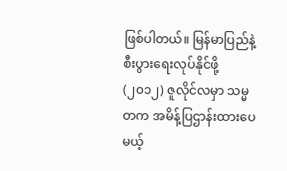ဖြစ်ပါတယ်။ မြန်မာပြည်နဲ့ စီးပွားရေးလုပ်နိုင်ဖို့ (၂၀၁၂) ဇူလိုင်လမှာ သမ္မတက အမိန့်ပြဌာန်းထားပေမယ့်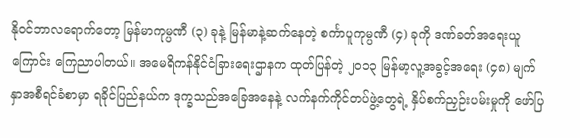နိုဝင်ဘာလရောက်တော့ မြန်မာကုမ္ပဏီ (၃) ခုနဲ့ မြန်မာနဲ့ဆက်နေတဲ့ စင်္ကာပူကုမ္ပဏီ (၄) ခုကို ဒဏ်ခတ်အရေးယူကြောင်း ကြေညာပါတယ်။ အမေရိကန်နိုင်ငံခြားရေးဌာနက ထုတ်ပြန်တဲ့ ၂၀၁၃ မြန်မာ့လူ့အခွင့်အရေး (၄၈) မျက်နှာအစီရင်ခံစာမှာ ရခိုင်ပြည်နယ်က ဒုက္ခသည်အခြေအနေနဲ့ လက်နက်ကိုင်တပ်ဖွဲ့တွေရဲ့ နှိပ်စက်ညှဉ်းပမ်းမှုကို ဖော်ပြ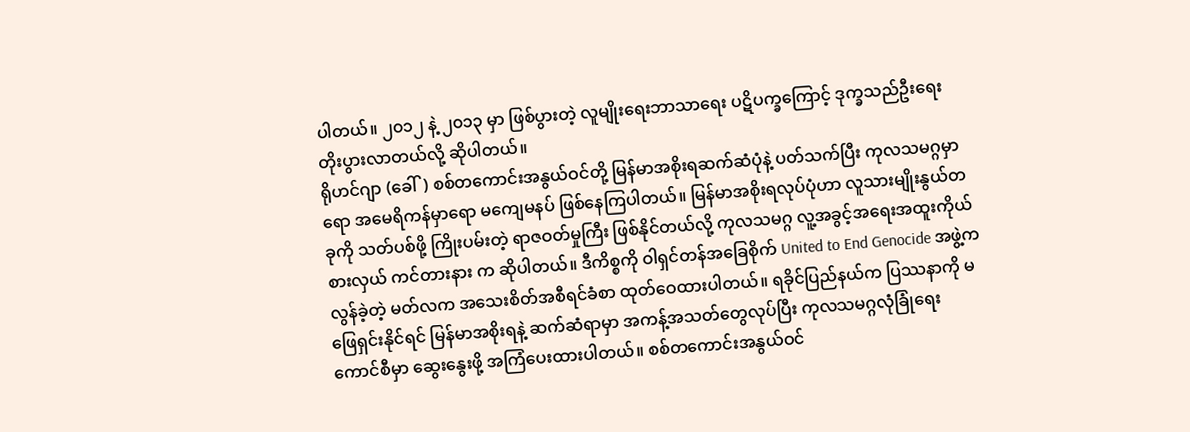ပါတယ်။ ၂၀၁၂ နဲ့ ၂၀၁၃ မှာ ဖြစ်ပွားတဲ့ လူမျိုးရေးဘာသာရေး ပဋိပက္ခကြောင့် ဒုက္ခသည်ဦးရေး တိုးပွားလာတယ်လို့ ဆိုပါတယ်။
ရိုဟင်ဂျာ (ခေါ်) စစ်တကောင်းအနွယ်ဝင်တို့ မြန်မာအစိုးရဆက်ဆံပုံနဲ့ ပတ်သက်ပြီး ကုလသမဂ္ဂမှာရော အမေရိကန်မှာရော မကျေမနပ် ဖြစ်နေကြပါတယ်။ မြန်မာအစိုးရလုပ်ပုံဟာ လူသားမျိုးနွယ်တခုကို သတ်ပစ်ဖို့ ကြိုးပမ်းတဲ့ ရာဇဝတ်မှုကြီး ဖြစ်နိုင်တယ်လို့ ကုလသမဂ္ဂ လူ့အခွင့်အရေးအထူးကိုယ်စားလှယ် ကင်တားနား က ဆိုပါတယ်။ ဒီကိစ္စကို ဝါရှင်တန်အခြေစိုက် United to End Genocide အဖွဲ့က လွန်ခဲ့တဲ့ မတ်လက အသေးစိတ်အစီရင်ခံစာ ထုတ်ဝေထားပါတယ်။ ရခိုင်ပြည်နယ်က ပြဿနာကို မဖြေရှင်းနိုင်ရင် မြန်မာအစိုးရနဲ့ ဆက်ဆံရာမှာ အကန့်အသတ်တွေလုပ်ပြီး ကုလသမဂ္ဂလုံခြုံရေးကောင်စီမှာ ဆွေးနွေးဖို့ အကြံပေးထားပါတယ်။ စစ်တကောင်းအနွယ်ဝင်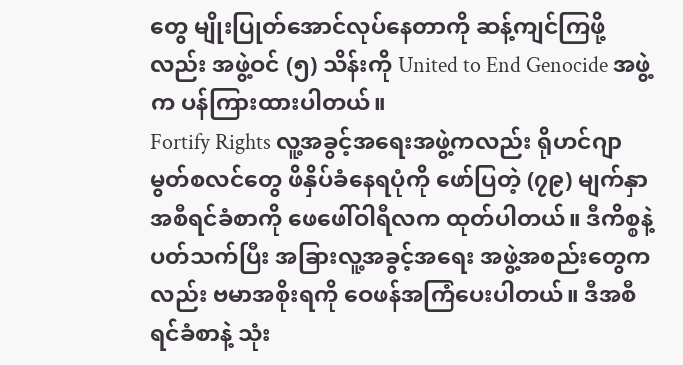တွေ မျိုးပြုတ်အောင်လုပ်နေတာကို ဆန့်ကျင်ကြဖို့လည်း အဖွဲ့ဝင် (၅) သိန်းကို United to End Genocide အဖွဲ့က ပန်ကြားထားပါတယ်။
Fortify Rights လူ့အခွင့်အရေးအဖွဲ့ကလည်း ရိုဟင်ဂျာမွတ်စလင်တွေ ဖိနှိပ်ခံနေရပုံကို ဖော်ပြတဲ့ (၇၉) မျက်နှာ အစီရင်ခံစာကို ဖေဖေါ်ဝါရီလက ထုတ်ပါတယ်။ ဒီကိစ္စနဲ့ ပတ်သက်ပြီး အခြားလူ့အခွင့်အရေး အဖွဲ့အစည်းတွေကလည်း ဗမာအစိုးရကို ဝေဖန်အကြံပေးပါတယ်။ ဒီအစီရင်ခံစာနဲ့ သုံး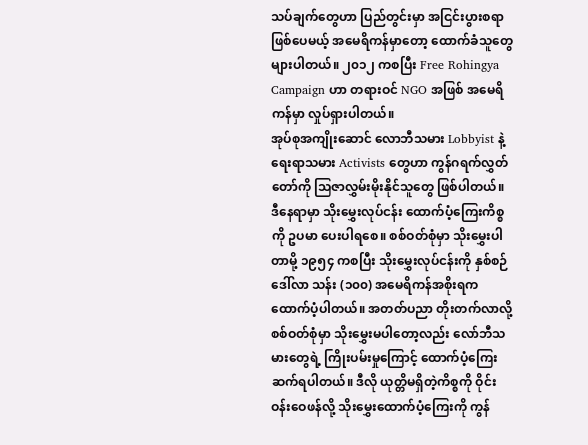သပ်ချက်တွေဟာ ပြည်တွင်းမှာ အငြင်းပွားစရာဖြစ်ပေမယ့် အမေရိကန်မှာတော့ ထောက်ခံသူတွေများပါတယ်။ ၂၀၁၂ ကစပြီး Free Rohingya Campaign ဟာ တရားဝင် NGO အဖြစ် အမေရိကန်မှာ လှုပ်ရှားပါတယ်။
အုပ်စုအကျိုးဆောင် လောဘီသမား Lobbyist နဲ့ ရေးရာသမား Activists တွေဟာ ကွန်ဂရက်လွှတ်တော်ကို သြဇာလွှမ်းမိုးနိုင်သူတွေ ဖြစ်ပါတယ်။ ဒီနေရာမှာ သိုးမွှေးလုပ်ငန်း ထောက်ပံ့ကြေးကိစ္စကို ဥပမာ ပေးပါရစေ။ စစ်ဝတ်စုံမှာ သိုးမွှေးပါတာမို့ ၁၉၅၄ ကစပြီး သိုးမွှေးလုပ်ငန်းကို နှစ်စဉ်ဒေါ်လာ သန်း (၁၀၀) အမေရိကန်အစိုးရက ထောက်ပံ့ပါတယ်။ အတတ်ပညာ တိုးတက်လာလို့ စစ်ဝတ်စုံမှာ သိုးမွှေးမပါတော့လည်း လော်ဘီသမားတွေရဲ့ ကြိုးပမ်းမှုကြောင့် ထောက်ပံ့ကြေး ဆက်ရပါတယ်။ ဒီလို ယုတ္တိမရှိတဲ့ကိစ္စကို ဝိုင်းဝန်းဝေဖန်လို့ သိုးမွှေးထောက်ပံ့ကြေးကို ကွန်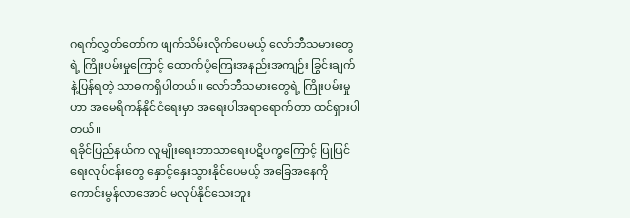ဂရက်လွှတ်တော်က ဖျက်သိမ်းလိုက်ပေမယ့် လော်ဘီသမားတွေရဲ့ ကြိုးပမ်းမှုကြောင့် ထောက်ပံ့ကြေးအနည်းအကျဉ်း ခြွင်းချက်နဲ့ပြန်ရတဲ့ သာဓကရှိပါတယ်။ လော်ဘီသမားတွေရဲ့ ကြိုးပမ်းမှုဟာ အမေရိကန်နိုင်ငံရေးမှာ အရေးပါအရာရောက်တာ ထင်ရှားပါတယ်။
ရခိုင်ပြည်နယ်က လူမျိုးရေးဘာသာရေးပဋိပက္ခကြောင့် ပြုပြင်ရေးလုပ်ငန်းတွေ နှောင့်နှေးသွားနိုင်ပေမယ့် အခြေအနေကို ကောင်းမွန်လာအောင် မလုပ်နိုင်သေးဘူး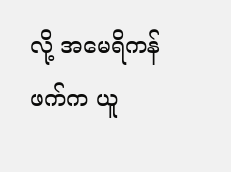လို့ အမေရိကန်ဖက်က ယူ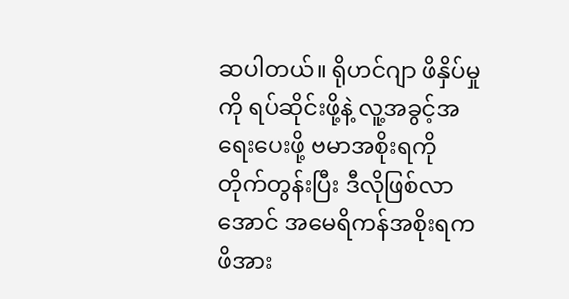ဆပါတယ်။ ရိုဟင်ဂျာ ဖိနှိပ်မှုကို ရပ်ဆိုင်းဖို့နဲ့ လူ့အခွင့်အရေးပေးဖို့ ဗမာအစိုးရကို တိုက်တွန်းပြီး ဒီလိုဖြစ်လာအောင် အမေရိကန်အစိုးရက ဖိအား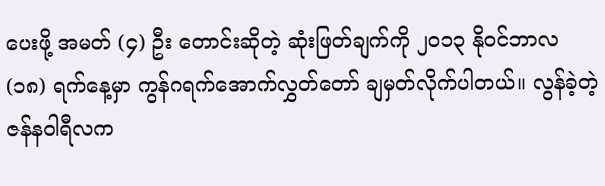ပေးဖို့ အမတ် (၄) ဦး တောင်းဆိုတဲ့ ဆုံးဖြတ်ချက်ကို ၂၀၁၃ နိုဝင်ဘာလ (၁၈) ရက်နေ့မှာ ကွန်ဂရက်အောက်လွှတ်တော် ချမှတ်လိုက်ပါတယ်။ လွန်ခဲ့တဲ့ ဇန်နဝါရီလက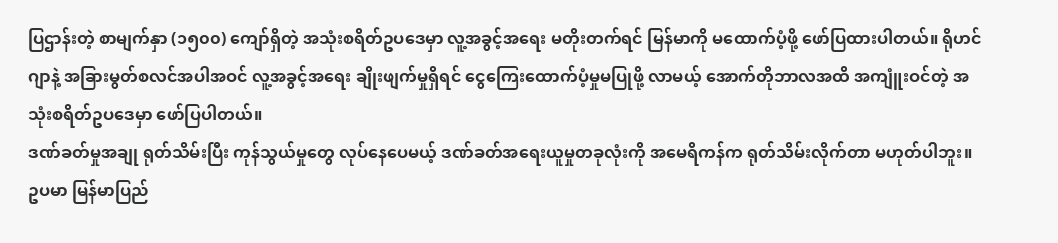ပြဌာန်းတဲ့ စာမျက်နှာ (၁၅၀၀) ကျော်ရှိတဲ့ အသုံးစရိတ်ဥပဒေမှာ လူ့အခွင့်အရေး မတိုးတက်ရင် မြန်မာကို မထောက်ပံ့ဖို့ ဖော်ပြထားပါတယ်။ ရိုဟင်ဂျာနဲ့ အခြားမွတ်စလင်အပါအဝင် လူ့အခွင့်အရေး ချိုးဖျက်မှုရှိရင် ငွေကြေးထောက်ပံ့မှုမပြုဖို့ လာမယ့် အောက်တိုဘာလအထိ အကျူံးဝင်တဲ့ အသုံးစရိတ်ဥပဒေမှာ ဖော်ပြပါတယ်။
ဒဏ်ခတ်မှုအချု ရုတ်သိမ်းပြီး ကုန်သွယ်မှုတွေ လုပ်နေပေမယ့် ဒဏ်ခတ်အရေးယူမှုတခုလုံးကို အမေရိကန်က ရုတ်သိမ်းလိုက်တာ မဟုတ်ပါဘူး။ ဥပမာ မြန်မာပြည်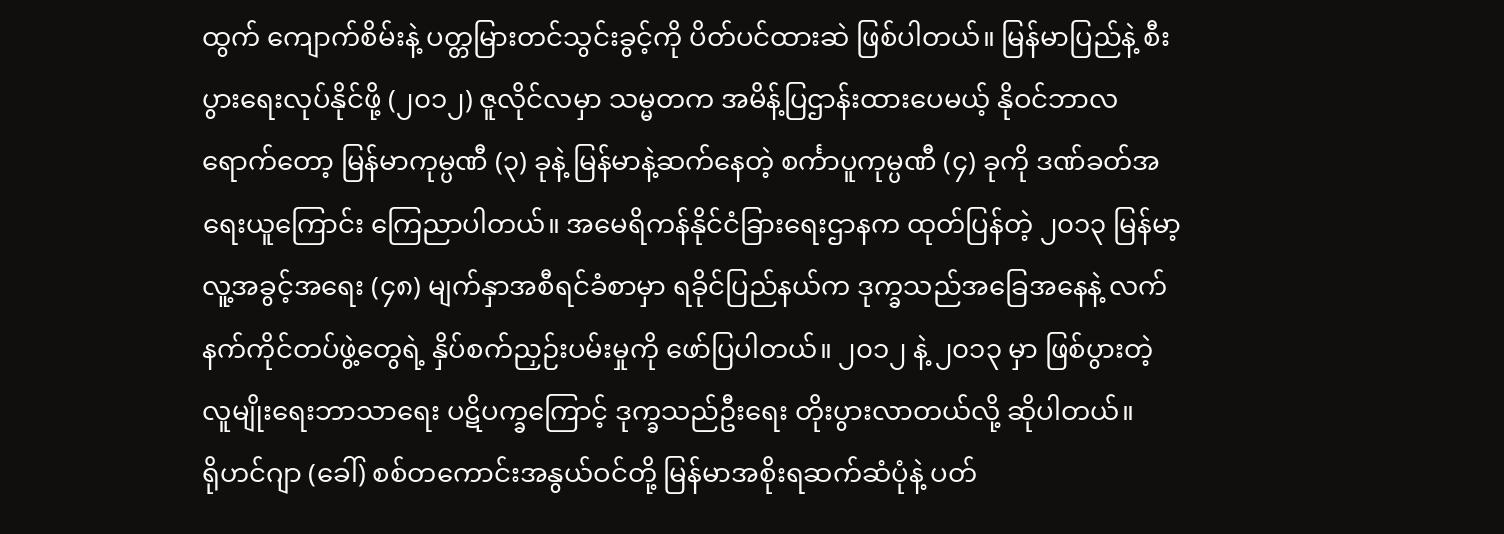ထွက် ကျောက်စိမ်းနဲ့ ပတ္တမြားတင်သွင်းခွင့်ကို ပိတ်ပင်ထားဆဲ ဖြစ်ပါတယ်။ မြန်မာပြည်နဲ့ စီးပွားရေးလုပ်နိုင်ဖို့ (၂၀၁၂) ဇူလိုင်လမှာ သမ္မတက အမိန့်ပြဌာန်းထားပေမယ့် နိုဝင်ဘာလရောက်တော့ မြန်မာကုမ္ပဏီ (၃) ခုနဲ့ မြန်မာနဲ့ဆက်နေတဲ့ စင်္ကာပူကုမ္ပဏီ (၄) ခုကို ဒဏ်ခတ်အရေးယူကြောင်း ကြေညာပါတယ်။ အမေရိကန်နိုင်ငံခြားရေးဌာနက ထုတ်ပြန်တဲ့ ၂၀၁၃ မြန်မာ့လူ့အခွင့်အရေး (၄၈) မျက်နှာအစီရင်ခံစာမှာ ရခိုင်ပြည်နယ်က ဒုက္ခသည်အခြေအနေနဲ့ လက်နက်ကိုင်တပ်ဖွဲ့တွေရဲ့ နှိပ်စက်ညှဉ်းပမ်းမှုကို ဖော်ပြပါတယ်။ ၂၀၁၂ နဲ့ ၂၀၁၃ မှာ ဖြစ်ပွားတဲ့ လူမျိုးရေးဘာသာရေး ပဋိပက္ခကြောင့် ဒုက္ခသည်ဦးရေး တိုးပွားလာတယ်လို့ ဆိုပါတယ်။
ရိုဟင်ဂျာ (ခေါ်) စစ်တကောင်းအနွယ်ဝင်တို့ မြန်မာအစိုးရဆက်ဆံပုံနဲ့ ပတ်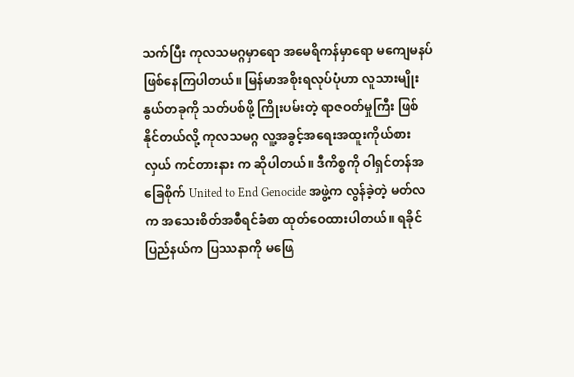သက်ပြီး ကုလသမဂ္ဂမှာရော အမေရိကန်မှာရော မကျေမနပ် ဖြစ်နေကြပါတယ်။ မြန်မာအစိုးရလုပ်ပုံဟာ လူသားမျိုးနွယ်တခုကို သတ်ပစ်ဖို့ ကြိုးပမ်းတဲ့ ရာဇဝတ်မှုကြီး ဖြစ်နိုင်တယ်လို့ ကုလသမဂ္ဂ လူ့အခွင့်အရေးအထူးကိုယ်စားလှယ် ကင်တားနား က ဆိုပါတယ်။ ဒီကိစ္စကို ဝါရှင်တန်အခြေစိုက် United to End Genocide အဖွဲ့က လွန်ခဲ့တဲ့ မတ်လက အသေးစိတ်အစီရင်ခံစာ ထုတ်ဝေထားပါတယ်။ ရခိုင်ပြည်နယ်က ပြဿနာကို မဖြေ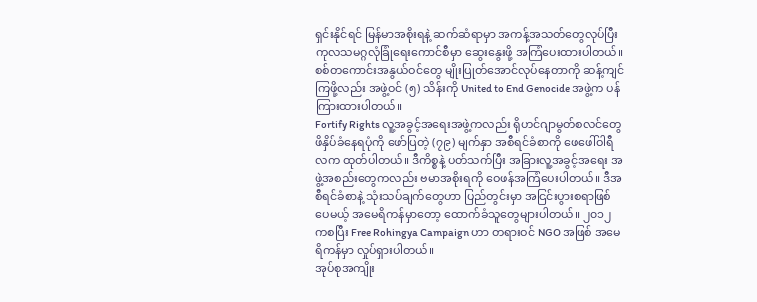ရှင်းနိုင်ရင် မြန်မာအစိုးရနဲ့ ဆက်ဆံရာမှာ အကန့်အသတ်တွေလုပ်ပြီး ကုလသမဂ္ဂလုံခြုံရေးကောင်စီမှာ ဆွေးနွေးဖို့ အကြံပေးထားပါတယ်။ စစ်တကောင်းအနွယ်ဝင်တွေ မျိုးပြုတ်အောင်လုပ်နေတာကို ဆန့်ကျင်ကြဖို့လည်း အဖွဲ့ဝင် (၅) သိန်းကို United to End Genocide အဖွဲ့က ပန်ကြားထားပါတယ်။
Fortify Rights လူ့အခွင့်အရေးအဖွဲ့ကလည်း ရိုဟင်ဂျာမွတ်စလင်တွေ ဖိနှိပ်ခံနေရပုံကို ဖော်ပြတဲ့ (၇၉) မျက်နှာ အစီရင်ခံစာကို ဖေဖေါ်ဝါရီလက ထုတ်ပါတယ်။ ဒီကိစ္စနဲ့ ပတ်သက်ပြီး အခြားလူ့အခွင့်အရေး အဖွဲ့အစည်းတွေကလည်း ဗမာအစိုးရကို ဝေဖန်အကြံပေးပါတယ်။ ဒီအစီရင်ခံစာနဲ့ သုံးသပ်ချက်တွေဟာ ပြည်တွင်းမှာ အငြင်းပွားစရာဖြစ်ပေမယ့် အမေရိကန်မှာတော့ ထောက်ခံသူတွေများပါတယ်။ ၂၀၁၂ ကစပြီး Free Rohingya Campaign ဟာ တရားဝင် NGO အဖြစ် အမေရိကန်မှာ လှုပ်ရှားပါတယ်။
အုပ်စုအကျိုး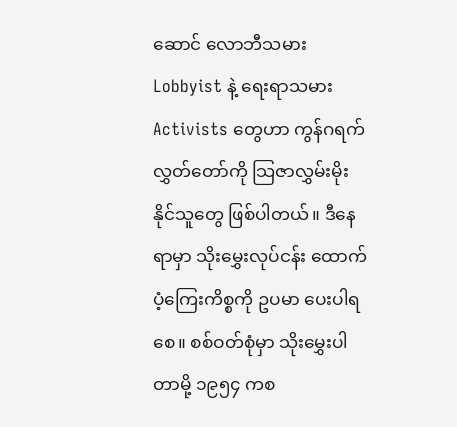ဆောင် လောဘီသမား Lobbyist နဲ့ ရေးရာသမား Activists တွေဟာ ကွန်ဂရက်လွှတ်တော်ကို သြဇာလွှမ်းမိုးနိုင်သူတွေ ဖြစ်ပါတယ်။ ဒီနေရာမှာ သိုးမွှေးလုပ်ငန်း ထောက်ပံ့ကြေးကိစ္စကို ဥပမာ ပေးပါရစေ။ စစ်ဝတ်စုံမှာ သိုးမွှေးပါတာမို့ ၁၉၅၄ ကစ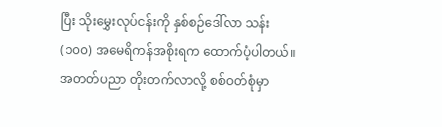ပြီး သိုးမွှေးလုပ်ငန်းကို နှစ်စဉ်ဒေါ်လာ သန်း (၁၀၀) အမေရိကန်အစိုးရက ထောက်ပံ့ပါတယ်။ အတတ်ပညာ တိုးတက်လာလို့ စစ်ဝတ်စုံမှာ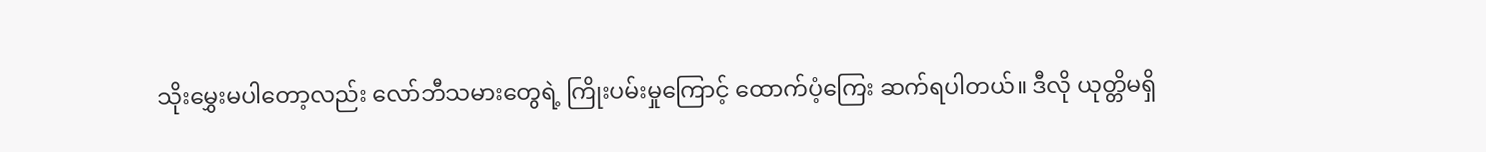သိုးမွှေးမပါတော့လည်း လော်ဘီသမားတွေရဲ့ ကြိုးပမ်းမှုကြောင့် ထောက်ပံ့ကြေး ဆက်ရပါတယ်။ ဒီလို ယုတ္တိမရှိ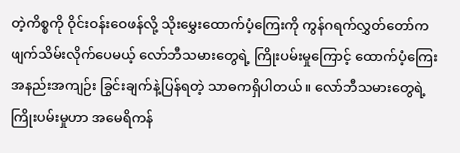တဲ့ကိစ္စကို ဝိုင်းဝန်းဝေဖန်လို့ သိုးမွှေးထောက်ပံ့ကြေးကို ကွန်ဂရက်လွှတ်တော်က ဖျက်သိမ်းလိုက်ပေမယ့် လော်ဘီသမားတွေရဲ့ ကြိုးပမ်းမှုကြောင့် ထောက်ပံ့ကြေးအနည်းအကျဉ်း ခြွင်းချက်နဲ့ပြန်ရတဲ့ သာဓကရှိပါတယ်။ လော်ဘီသမားတွေရဲ့ ကြိုးပမ်းမှုဟာ အမေရိကန်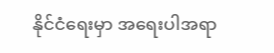နိုင်ငံရေးမှာ အရေးပါအရာ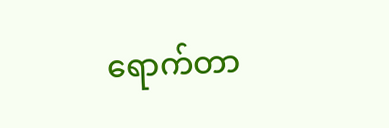ရောက်တာ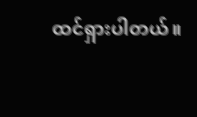ထင်ရှားပါတယ်။